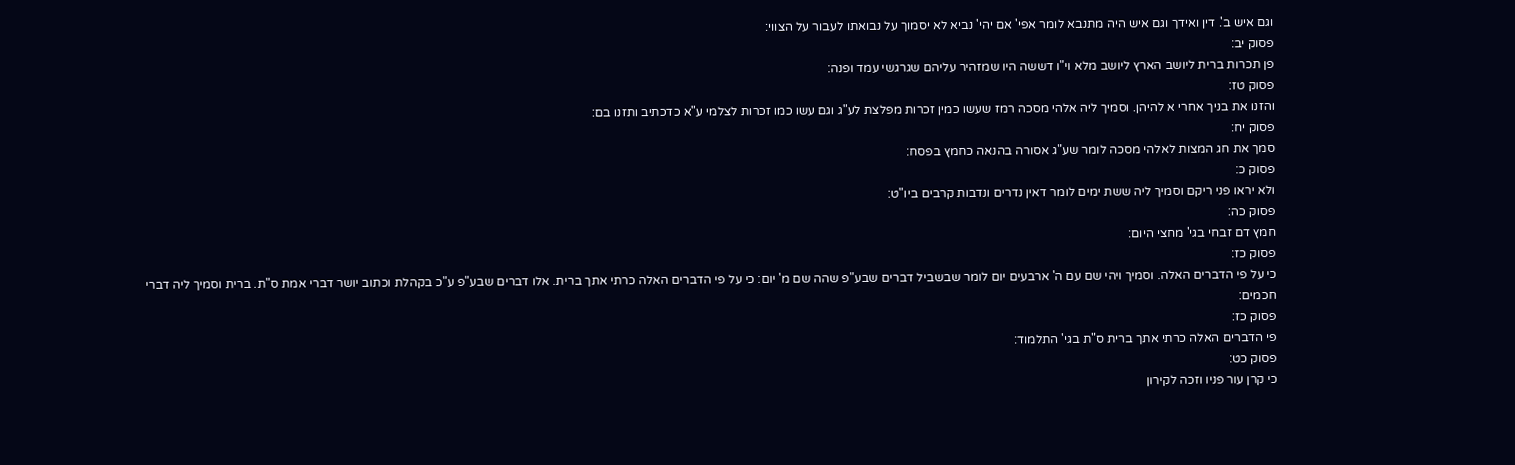וגם איש ב'. דין ואידך וגם איש היה מתנבא לומר אפי' אם יהי' נביא לא יסמוך על נבואתו לעבור על הצווי:
פסוק יב:
פן תכרות ברית ליושב הארץ ליושב מלא וי"ו דששה היו שמזהיר עליהם שגרגשי עמד ופנה:
פסוק טז:
והזנו את בניך אחרי א להיהן. וסמיך ליה אלהי מסכה רמז שעשו כמין זכרות מפלצת לע"ג וגם עשו כמו זכרות לצלמי ע"א כדכתיב ותזנו בם:
פסוק יח:
סמך את חג המצות לאלהי מסכה לומר שע"ג אסורה בהנאה כחמץ בפסח:
פסוק כ:
ולא יראו פני ריקם וסמיך ליה ששת ימים לומר דאין נדרים ונדבות קרבים ביו"ט:
פסוק כה:
חמץ דם זבחי בגי' מחצי היום:
פסוק כז:
כי על פי הדברים האלה. וסמיך ויהי שם עם ה' ארבעים יום לומר שבשביל דברים שבע"פ שהה שם מ' יום: כי על פי הדברים האלה כרתי אתך ברית. אלו דברים שבע"פ ע"כ בקהלת וכתוב יושר דברי אמת ס"ת. ברית וסמיך ליה דברי חכמים:
פסוק כז:
פי הדברים האלה כרתי אתך ברית ס"ת בגי' התלמוד:
פסוק כט:
כי קרן עור פניו וזכה לקירון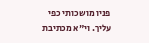פניו מושכותי כפי עליך. וי"א מכתיבת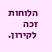הלוחות זכה לקירון.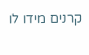קרנים מידו לו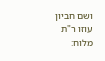ושם חביון עוזו ר"ת מלוח: